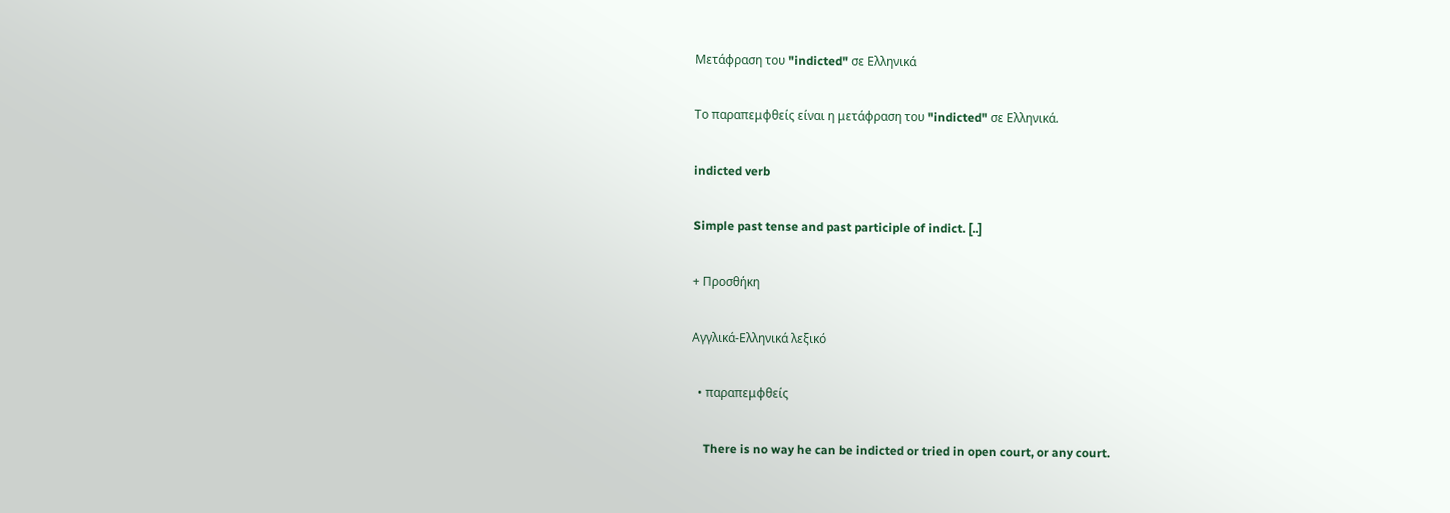Μετάφραση του "indicted" σε Ελληνικά

Το παραπεμφθείς είναι η μετάφραση του "indicted" σε Ελληνικά.

indicted verb

Simple past tense and past participle of indict. [..]

+ Προσθήκη

Αγγλικά-Ελληνικά λεξικό

  • παραπεμφθείς

    There is no way he can be indicted or tried in open court, or any court.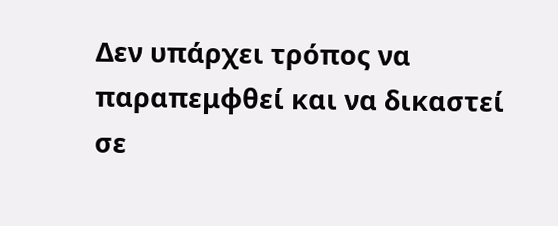Δεν υπάρχει τρόπος να παραπεμφθεί και να δικαστεί σε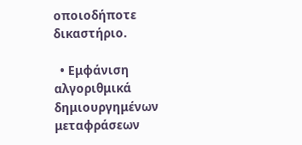οποιοδήποτε δικαστήριο.

  • Εμφάνιση αλγοριθμικά δημιουργημένων μεταφράσεων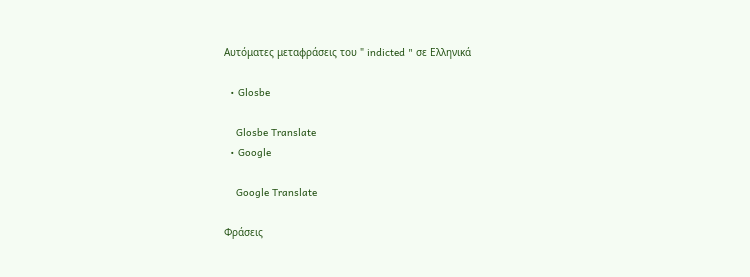Αυτόματες μεταφράσεις του " indicted " σε Ελληνικά

  • Glosbe

    Glosbe Translate
  • Google

    Google Translate

Φράσεις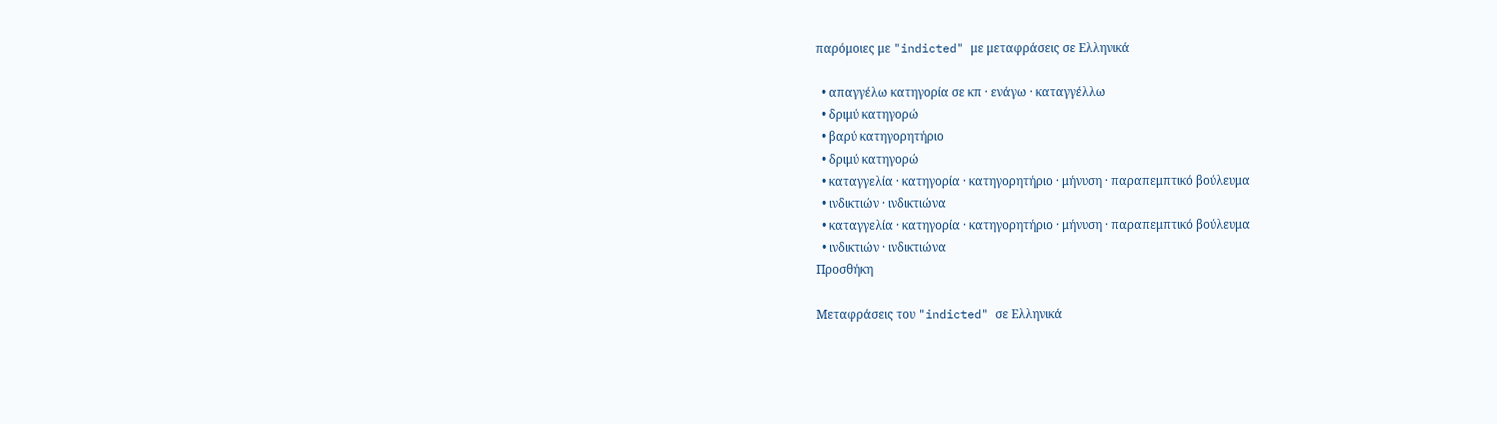παρόμοιες με "indicted" με μεταφράσεις σε Ελληνικά

  • απαγγέλω κατηγορία σε κπ · ενάγω · καταγγέλλω
  • δριμύ κατηγορώ
  • βαρύ κατηγορητήριο
  • δριμύ κατηγορώ
  • καταγγελία · κατηγορία · κατηγορητήριο · μήνυση · παραπεμπτικό βούλευμα
  • ινδικτιών · ινδικτιώνα
  • καταγγελία · κατηγορία · κατηγορητήριο · μήνυση · παραπεμπτικό βούλευμα
  • ινδικτιών · ινδικτιώνα
Προσθήκη

Μεταφράσεις του "indicted" σε Ελληνικά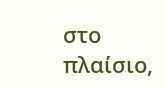στο πλαίσιο,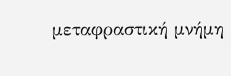μεταφραστική μνήμη